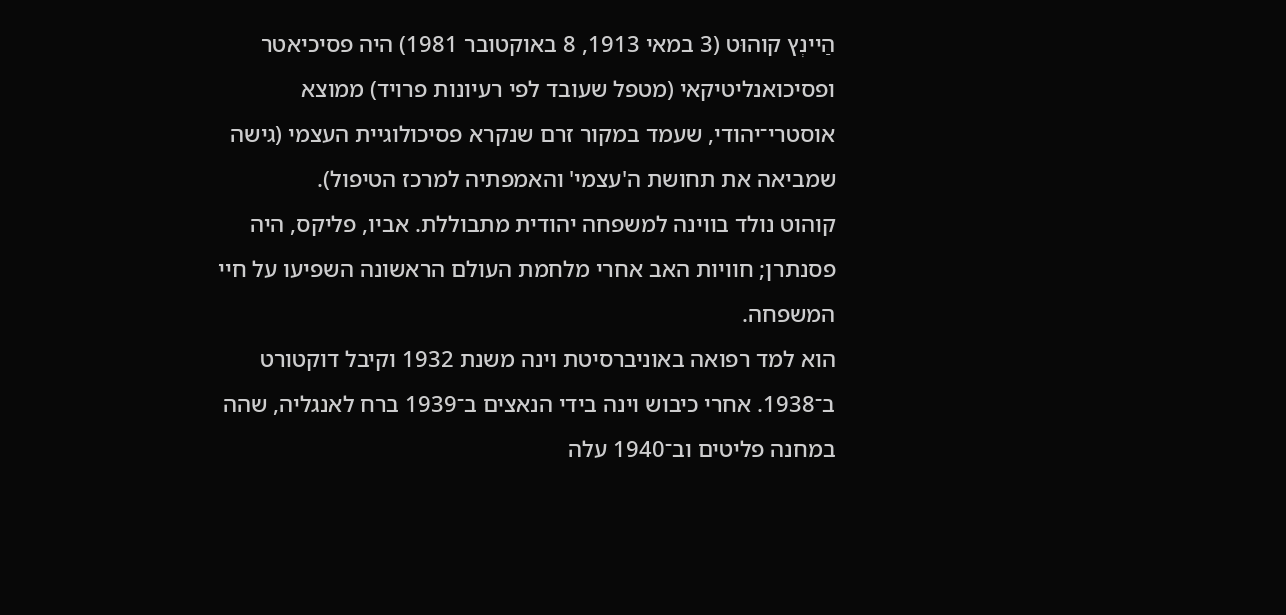הַיינְץ קוהוּט (3 במאי 1913, 8 באוקטובר 1981) היה פסיכיאטר ופסיכואנליטיקאי (מטפל שעובד לפי רעיונות פרויד) ממוצא אוסטרי־יהודי, שעמד במקור זרם שנקרא פסיכולוגיית העצמי (גישה שמביאה את תחושת ה'עצמי' והאמפתיה למרכז הטיפול).
קוהוט נולד בווינה למשפחה יהודית מתבוללת. אביו, פליקס, היה פסנתרן; חוויות האב אחרי מלחמת העולם הראשונה השפיעו על חיי המשפחה.
הוא למד רפואה באוניברסיטת וינה משנת 1932 וקיבל דוקטורט ב־1938. אחרי כיבוש וינה בידי הנאצים ב־1939 ברח לאנגליה, שהה במחנה פליטים וב־1940 עלה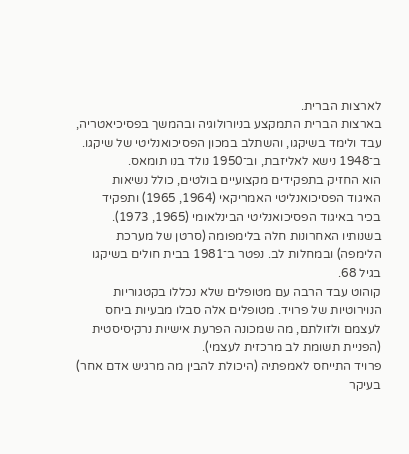לארצות הברית.
בארצות הברית התמקצע בניורולוגיה ובהמשך בפסיכיאטריה, עבד ולימד בשיקגו, והשתלב במכון הפסיכואנליטי של שיקגו. ב־1948 נישא לאליזבת, וב־1950 נולד בנו תומאס.
הוא החזיק בתפקידים מקצועיים בולטים, כולל נשיאות האיגוד הפסיכואנליטי האמריקאי (1964, 1965) ותפקיד בכיר באיגוד הפסיכואנליטי הבינלאומי (1965, 1973).
בשנותיו האחרונות חלה בלימפומה (סרטן של מערכת הלימפה) ובמחלות לב. נפטר ב־1981 בבית חולים בשיקגו בגיל 68.
קוהוט עבד הרבה עם מטופלים שלא נכללו בקטגוריות הנוירוטיות של פרויד. מטופלים אלה סבלו מבעיות ביחס לעצמם ולזולתם, מה שמכונה הפרעת אישיות נרקיסיסטית (הפניית תשומת לב מרכזית לעצמי).
פרויד התייחס לאמפתיה (היכולת להבין מה מרגיש אדם אחר) בעיקר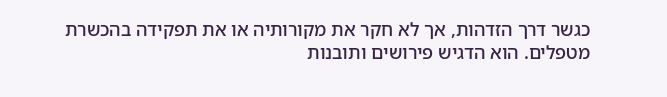כגשר דרך הזדהות, אך לא חקר את מקורותיה או את תפקידה בהכשרת מטפלים. הוא הדגיש פירושים ותובנות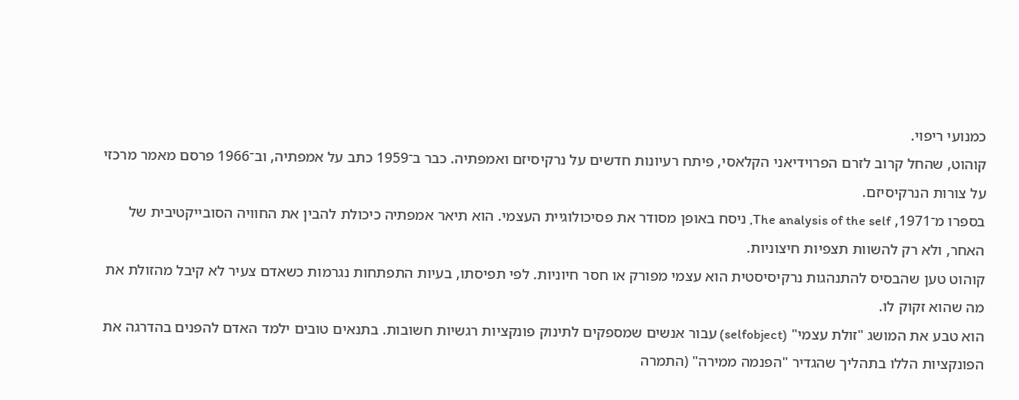כמנועי ריפוי.
קוהוט, שהחל קרוב לזרם הפרוידיאני הקלאסי, פיתח רעיונות חדשים על נרקיסיזם ואמפתיה. כבר ב־1959 כתב על אמפתיה, וב־1966 פרסם מאמר מרכזי על צורות הנרקיסיזם.
בספרו מ־1971, The analysis of the self, ניסח באופן מסודר את פסיכולוגיית העצמי. הוא תיאר אמפתיה כיכולת להבין את החוויה הסובייקטיבית של האחר, ולא רק להשוות תצפיות חיצוניות.
קוהוט טען שהבסיס להתנהגות נרקיסיסטית הוא עצמי מפורק או חסר חיוניות. לפי תפיסתו, בעיות התפתחות נגרמות כשאדם צעיר לא קיבל מהזולת את מה שהוא זקוק לו.
הוא טבע את המושג "זולת עצמי" (selfobject) עבור אנשים שמספקים לתינוק פונקציות רגשיות חשובות. בתנאים טובים ילמד האדם להפנים בהדרגה את הפונקציות הללו בתהליך שהגדיר "הפנמה ממירה" (התמרה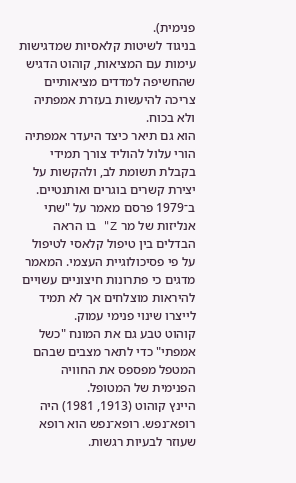פנימית).
בניגוד לשיטות קלאסיות שמדגישות עימות עם המציאות, קוהוט הדגיש שהחשיפה למדדים מציאותיים צריכה להיעשות בעזרת אמפתיה ולא בכוח.
הוא גם תיאר כיצד היעדר אמפתיה הורי עלול להוליד צורך תמידי בקבלת תשומת לב, ולהקשות על יצירת קשרים בוגרים ואותנטיים.
ב־1979 פרסם מאמר על "שתי אנליזות של מר Z" בו הראה הבדלים בין טיפול קלאסי לטיפול על פי פסיכולוגיית העצמי. המאמר מדגים כי פתרונות חיצוניים עשויים להיראות מוצלחים אך לא תמיד לייצרו שינוי פנימי עמוק.
קוהוט טבע גם את המונח "כשל אמפתי" כדי לתאר מצבים שבהם המטפל מפספס את החוויה הפנימית של המטופל.
היינץ קוהוט (1913, 1981) היה רופא־נפש. רופא־נפש הוא רופא שעוזר לבעיות רגשות.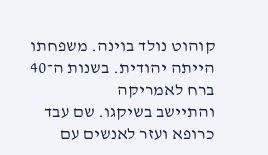קוהוט נולד בוינה. משפחתו הייתה יהודית. בשנות ה־40 ברח לאמריקה
והתיישב בשיקגו. שם עבד כרופא ועזר לאנשים עם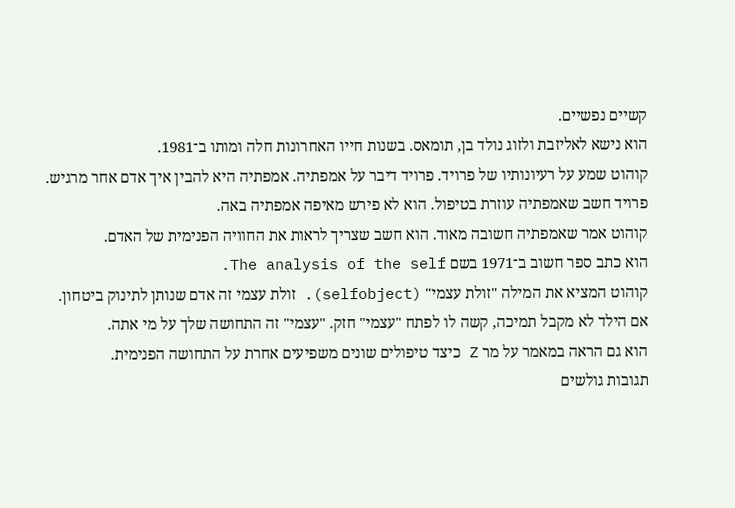קשיים נפשיים.
הוא נישא לאליזבת ולזוג נולד בן, תומאס. בשנות חייו האחרונות חלה ומותו ב־1981.
קוהוט שמע על רעיונותיו של פרויד. פרויד דיבר על אמפתיה. אמפתיה היא להבין איך אדם אחר מרגיש.
פרויד חשב שאמפתיה עוזרת בטיפול. הוא לא פירש מאיפה אמפתיה באה.
קוהוט אמר שאמפתיה חשובה מאוד. הוא חשב שצריך לראות את החוויה הפנימית של האדם.
הוא כתב ספר חשוב ב־1971 בשם The analysis of the self.
קוהוט המציא את המילה "זולת עצמי" (selfobject). זולת עצמי זה אדם שנותן לתינוק ביטחון.
אם הילד לא מקבל תמיכה, קשה לו לפתח "עצמי" חזק. "עצמי" זה התחושה שלך על מי אתה.
הוא גם הראה במאמר על מר Z כיצד טיפולים שונים משפיעים אחרת על התחושה הפנימית.
תגובות גולשים